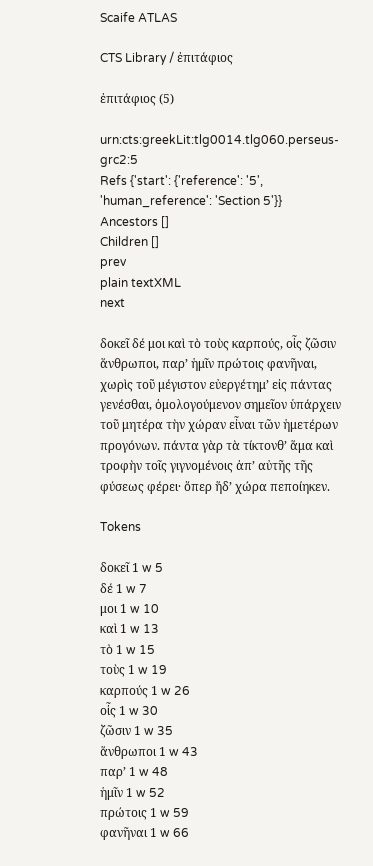Scaife ATLAS

CTS Library / ἐπιτάφιος

ἐπιτάφιος (5)

urn:cts:greekLit:tlg0014.tlg060.perseus-grc2:5
Refs {'start': {'reference': '5', 'human_reference': 'Section 5'}}
Ancestors []
Children []
prev
plain textXML
next

δοκεῖ δέ μοι καὶ τὸ τοὺς καρπούς, οἷς ζῶσιν ἅνθρωποι, παρʼ ἡμῖν πρώτοις φανῆναι, χωρὶς τοῦ μέγιστον εὐεργέτημʼ εἰς πάντας γενέσθαι, ὁμολογούμενον σημεῖον ὑπάρχειν τοῦ μητέρα τὴν χώραν εἶναι τῶν ἡμετέρων προγόνων. πάντα γὰρ τὰ τίκτονθʼ ἅμα καὶ τροφὴν τοῖς γιγνομένοις ἀπʼ αὐτῆς τῆς φύσεως φέρει· ὅπερ ἥδʼ χώρα πεποίηκεν.

Tokens

δοκεῖ 1 w 5
δέ 1 w 7
μοι 1 w 10
καὶ 1 w 13
τὸ 1 w 15
τοὺς 1 w 19
καρπούς 1 w 26
οἷς 1 w 30
ζῶσιν 1 w 35
ἅνθρωποι 1 w 43
παρʼ 1 w 48
ἡμῖν 1 w 52
πρώτοις 1 w 59
φανῆναι 1 w 66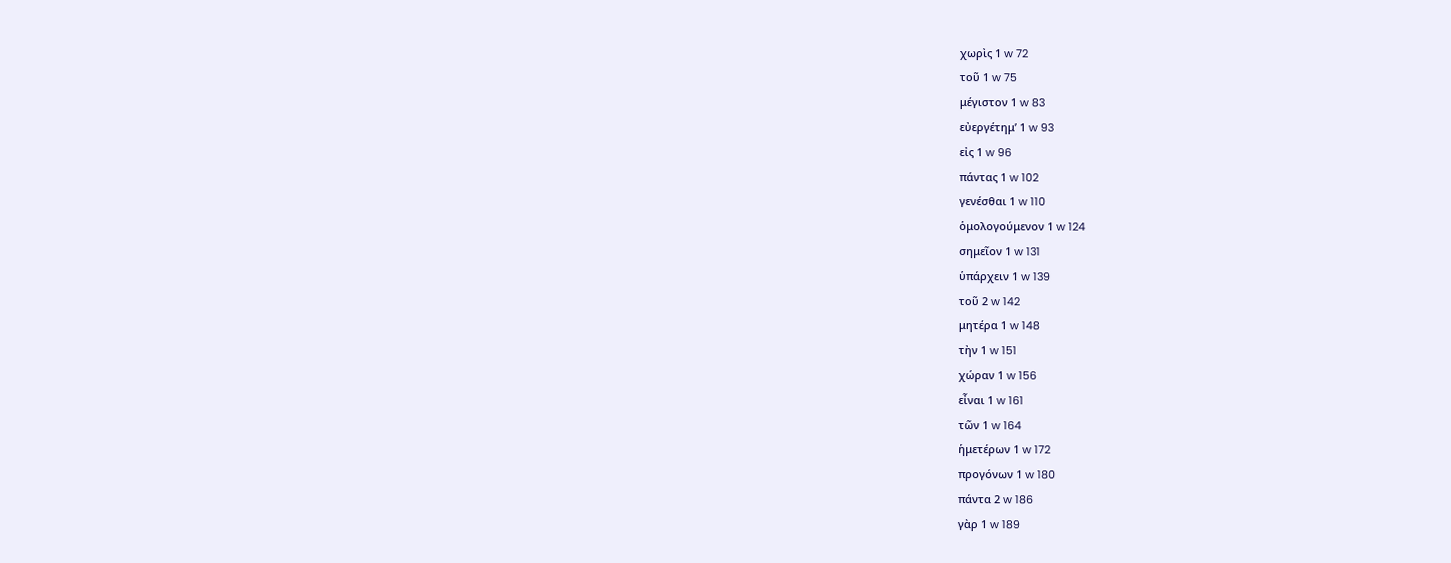χωρὶς 1 w 72
τοῦ 1 w 75
μέγιστον 1 w 83
εὐεργέτημʼ 1 w 93
εἰς 1 w 96
πάντας 1 w 102
γενέσθαι 1 w 110
ὁμολογούμενον 1 w 124
σημεῖον 1 w 131
ὑπάρχειν 1 w 139
τοῦ 2 w 142
μητέρα 1 w 148
τὴν 1 w 151
χώραν 1 w 156
εἶναι 1 w 161
τῶν 1 w 164
ἡμετέρων 1 w 172
προγόνων 1 w 180
πάντα 2 w 186
γὰρ 1 w 189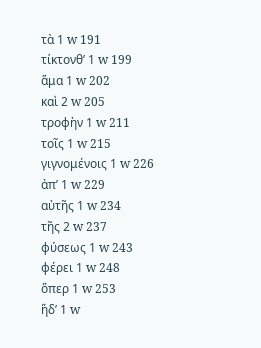τὰ 1 w 191
τίκτονθʼ 1 w 199
ἅμα 1 w 202
καὶ 2 w 205
τροφὴν 1 w 211
τοῖς 1 w 215
γιγνομένοις 1 w 226
ἀπʼ 1 w 229
αὐτῆς 1 w 234
τῆς 2 w 237
φύσεως 1 w 243
φέρει 1 w 248
ὅπερ 1 w 253
ἥδʼ 1 w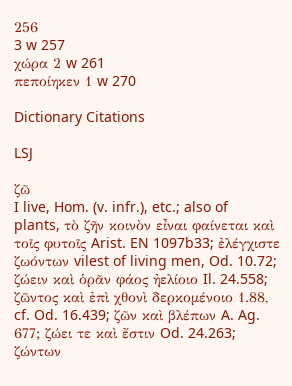256
3 w 257
χώρα 2 w 261
πεποίηκεν 1 w 270

Dictionary Citations

LSJ

ζῶ
I live, Hom. (v. infr.), etc.; also of plants, τὸ ζῆν κοινὸν εἶναι φαίνεται καὶ τοῖς φυτοῖς Arist. EN 1097b33; ἐλέγχιστε ζωόντων vilest of living men, Od. 10.72; ζώειν καὶ ὁρᾶν φάος ἠελίοιο Il. 24.558; ζῶντος καὶ ἐπὶ χθονὶ δερκομένοιο 1.88, cf. Od. 16.439; ζῶν καὶ βλέπων A. Ag. 677; ζώει τε καὶ ἔστιν Od. 24.263; ζώντων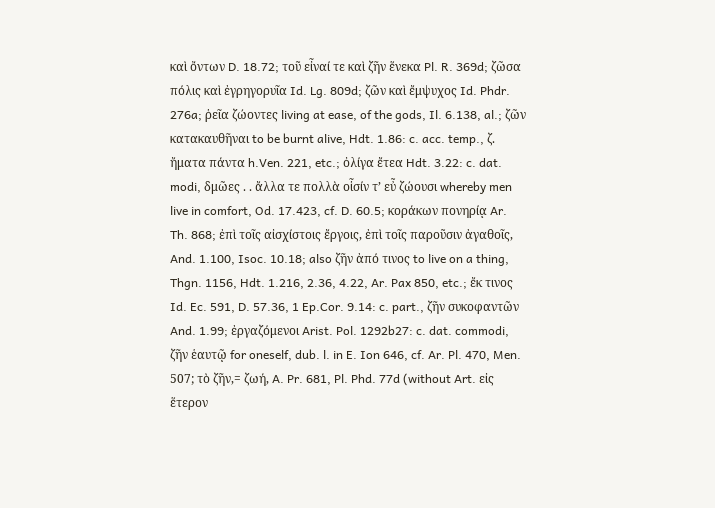καὶ ὄντων D. 18.72; τοῦ εἶναί τε καὶ ζῆν ἕνεκα Pl. R. 369d; ζῶσα πόλις καὶ ἐγρηγορυῖα Id. Lg. 809d; ζῶν καὶ ἔμψυχος Id. Phdr. 276a; ῥεῖα ζώοντες living at ease, of the gods, Il. 6.138, al.; ζῶν κατακαυθῆναι to be burnt alive, Hdt. 1.86: c. acc. temp., ζ. ἤματα πάντα h.Ven. 221, etc.; ὀλίγα ἔτεα Hdt. 3.22: c. dat. modi, δμῶες . . ἄλλα τε πολλὰ οἷσίν τʼ εὖ ζώουσι whereby men live in comfort, Od. 17.423, cf. D. 60.5; κοράκων πονηρίᾳ Ar. Th. 868; ἐπὶ τοῖς αἰσχίστοις ἔργοις, ἐπὶ τοῖς παροῦσιν ἀγαθοῖς, And. 1.100, Isoc. 10.18; also ζῆν ἀπό τινος to live on a thing, Thgn. 1156, Hdt. 1.216, 2.36, 4.22, Ar. Pax 850, etc.; ἔκ τινος Id. Ec. 591, D. 57.36, 1 Ep.Cor. 9.14: c. part., ζῆν συκοφαντῶν And. 1.99; ἐργαζόμενοι Arist. Pol. 1292b27: c. dat. commodi, ζῆν ἑαυτῷ for oneself, dub. l. in E. Ion 646, cf. Ar. Pl. 470, Men. 507; τὸ ζῆν,= ζωή, A. Pr. 681, Pl. Phd. 77d (without Art. εἰς ἕτερον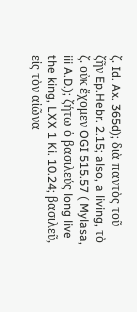ζ. Id. Ax. 365d); διὰ παντὸς τοῦ ζῆν Ep.Hebr. 2.15; also, a living, τὸ ζ. οὐκ ἔχομεν OGI 515.57 ( Mylasa, iii A.D.); ζήτω ὁ βασιλεύς long live the king, LXX 1 Ki. 10.24; βασιλεῦ, εἰς τὸν αἰῶνα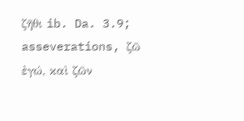ζῆθι ib. Da. 3.9; asseverations, ζῶ ἐγώ, καὶ ζῶν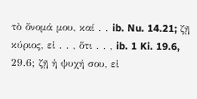τὸ ὄνομά μου, καί . . ib. Nu. 14.21; ζῇ κύριος, εἰ . . , ὅτι . . , ib. 1 Ki. 19.6, 29.6; ζῇ ἡ ψυχή σου, εἰ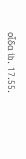οἶδα ib. 17.55.